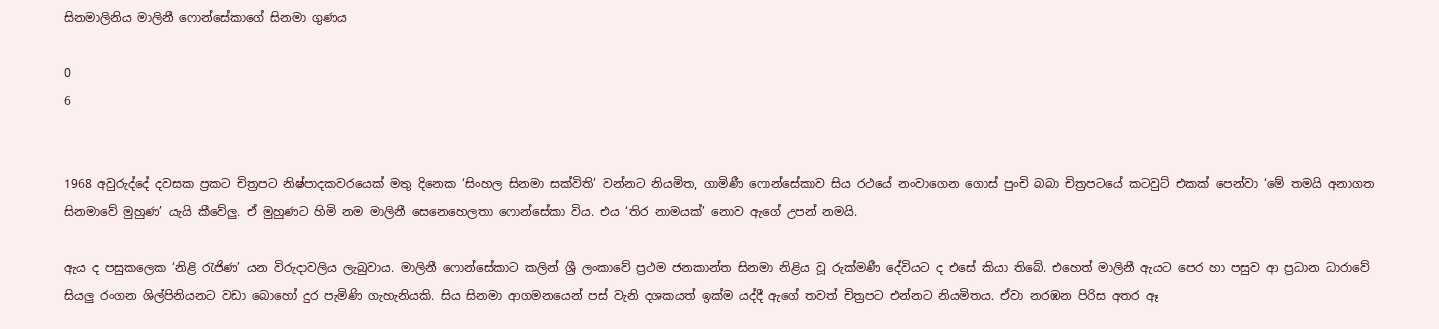සිනමාලිනිය මාලිනී ෆොන්සේකාගේ සිනමා ගුණය

0
6


1968 අවුරුද්දේ දවසක ප්‍රකට චිත්‍රපට නිෂ්පාදකවරයෙක් මතු දිනෙක ‘සිංහල සිනමා සක්විති’ වන්නට නියමිත, ගාමිණී ෆොන්සේකාව සිය රථයේ නංවාගෙන ගොස් පුංචි බබා චිත්‍රපටයේ කටවුට් එකක් පෙන්වා ‘මේ තමයි අනාගත සිනමාවේ මුහුණ’ යැයි කීවේලු. ඒ මුහුණට හිමි නම මාලිනී සෙනෙහෙලතා ෆොන්සේකා විය. එය ‘තිර නාමයක්’ නොව ඇගේ උපන් නමයි.

ඇය ද පසුකලෙක ‘නිළි රැජිණ’ යන විරුදාවලිය ලැබුවාය. මාලිනී ෆොන්සේකාට කලින් ශ්‍රී ලංකාවේ ප්‍රථම ජනකාන්ත සිනමා නිළිය වූ රුක්මණී දේවියට ද එසේ කියා තිබේ. එහෙත් මාලිනී ඇයට පෙර හා පසුව ආ ප්‍රධාන ධාරාවේ සියලු රංගන ශිල්පිනියනට වඩා බොහෝ දුර පැමිණි ගැහැනියකි. සිය සිනමා ආගමනයෙන් පස් වැනි දශකයත් ඉක්ම යද්දී ඇගේ තවත් චිත්‍රපට එන්නට නියමිතය. ඒවා නරඹන පිරිස අතර ඈ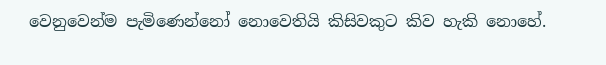වෙනුවෙන්ම පැමිණෙන්නෝ නොවෙතියි කිසිවකුට කිව හැකි නොහේ.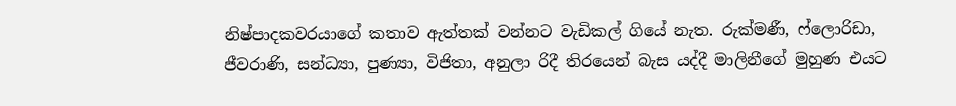නිෂ්පාදකවරයාගේ කතාව ඇත්තක් වන්නට වැඩිකල් ගියේ නැත. රුක්මණී, ෆ්ලොරිඩා, ජීවරාණි, සන්ධ්‍යා, පුණ්‍යා, විජිතා, අනුලා රිදී තිරයෙන් බැස යද්දී මාලිනීගේ මුහුණ එයට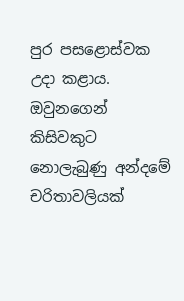පුර පසළොස්වක උදා කළාය. ඔවුනගෙන් කිසිවකුට නොලැබුණු අන්දමේ චරිතාවලියක්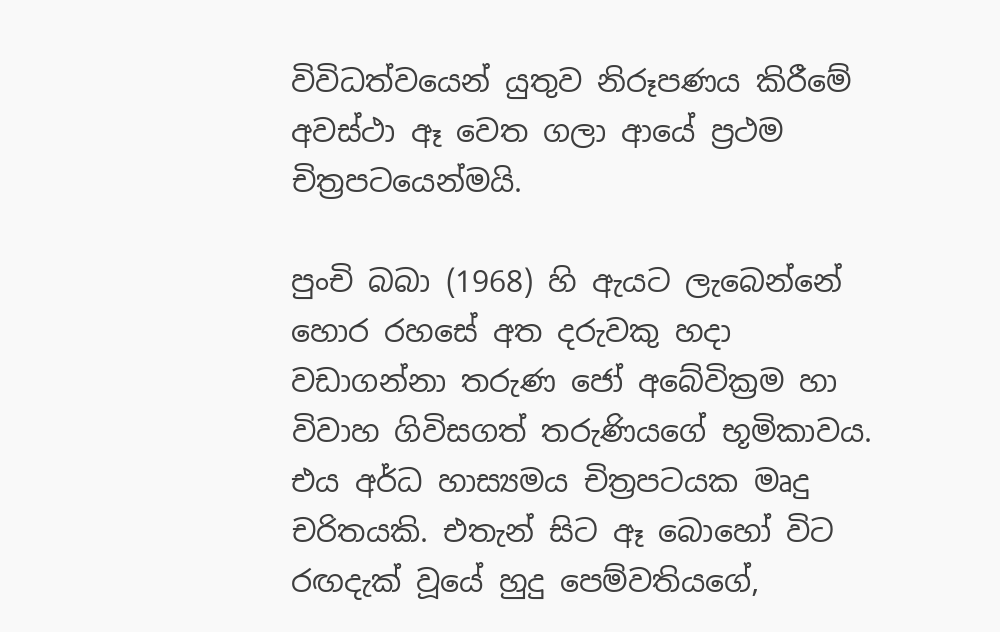විවිධත්වයෙන් යුතුව නිරූපණය කිරීමේ අවස්ථා ඈ වෙත ගලා ආයේ ප්‍රථම චිත්‍රපටයෙන්මයි.

පුංචි බබා (1968) හි ඇයට ලැබෙන්නේ හොර රහසේ අත දරුවකු හදා වඩාගන්නා තරුණ ජෝ අබේවික්‍රම හා විවාහ ගිවිසගත් තරුණියගේ භූමිකාවය. එය අර්ධ හාස්‍යමය චිත්‍රපටයක මෘදු චරිතයකි. එතැන් සිට ඈ බොහෝ විට රඟදැක් වූයේ හුදු පෙම්වතියගේ,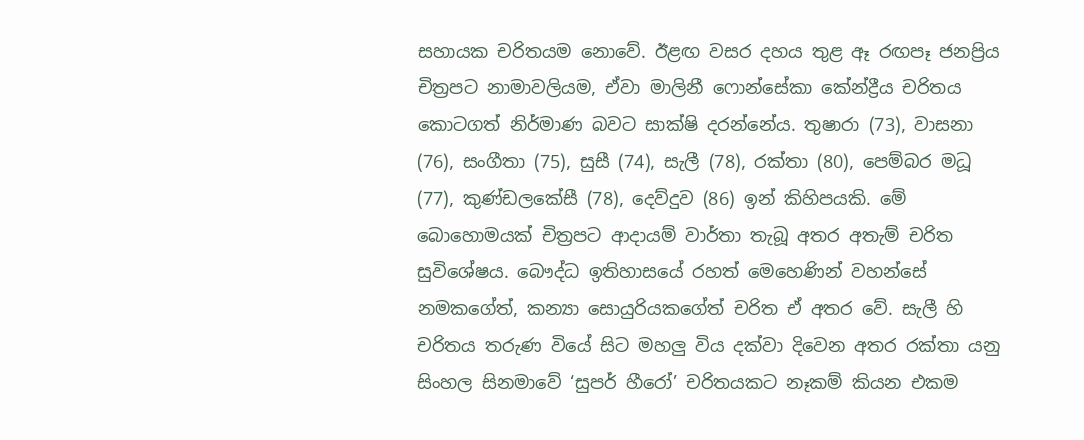සහායක චරිතයම නොවේ. ඊළඟ වසර දහය තුළ ඈ රඟපෑ ජනප්‍රිය චිත්‍රපට නාමාවලියම, ඒවා මාලිනී ෆොන්සේකා කේන්ද්‍රීය චරිතය කොටගත් නිර්මාණ බවට සාක්ෂි දරන්නේය. තුෂාරා (73), වාසනා (76), සංගීතා (75), සුසී (74), සැලී (78), රක්තා (80), පෙම්බර මධූ (77), කුණ්ඩලකේසී (78), දෙව්දුව (86) ඉන් කිහිපයකි. මේ බොහොමයක් චිත්‍රපට ආදායම් වාර්තා තැබූ අතර අතැම් චරිත සුවිශේෂය. බෞද්ධ ඉතිහාසයේ රහත් මෙහෙණින් වහන්සේ නමකගේත්, කන්‍යා සොයුරියකගේත් චරිත ඒ අතර වේ. සැලී හි චරිතය තරුණ වියේ සිට මහලු විය දක්වා දිවෙන අතර රක්තා යනු සිංහල සිනමාවේ ‘සුපර් හීරෝ’ චරිතයකට නෑකම් කියන එකම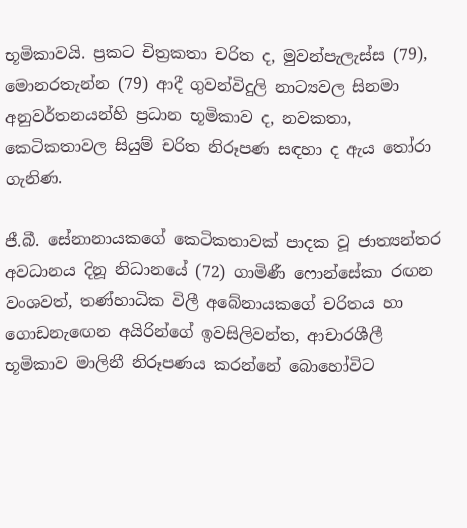භූමිකාවයි. ප්‍රකට චිත්‍රකතා චරිත ද, මුවන්පැලැස්ස (79), මොනරතැන්න (79) ආදී ගුවන්විදුලි නාට්‍යවල සිනමා අනුවර්තනයන්හි ප්‍රධාන භූමිකාව ද, නවකතා, කෙටිකතාවල සියුම් චරිත නිරූපණ සඳහා ද ඇය තෝරා ගැනිණ.

ජී.බී. සේනානායකගේ කෙටිකතාවක් පාදක වූ ජාත්‍යන්තර අවධානය දිනූ නිධානයේ (72) ගාමිණී ෆොන්සේකා රඟන වංශවත්, තණ්හාධික විලී අබේනායකගේ චරිතය හා ගොඩනැඟෙන අයිරින්ගේ ඉවසිලිවන්ත, ආචාරශීලී භූමිකාව මාලිනී නිරූපණය කරන්නේ බොහෝවිට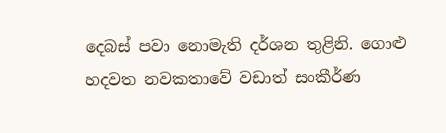දෙබස් පවා නොමැති දර්ශන තුළිනි. ගොළු හදවත නවකතාවේ වඩාත් සංකීර්ණ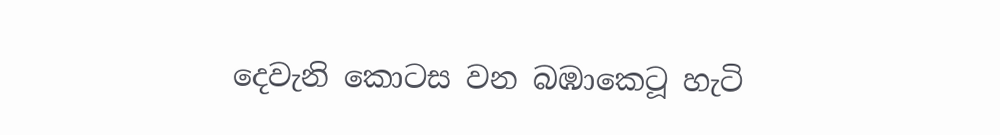දෙවැනි කොටස වන බඹාකෙටූ හැටි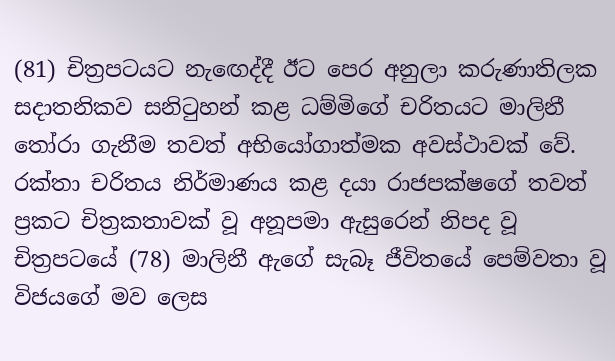(81) චිත්‍රපටයට නැඟෙද්දී ඊට පෙර අනුලා කරුණාතිලක සදාතනිකව සනිටුහන් කළ ධම්මිගේ චරිතයට මාලිනී තෝරා ගැනීම තවත් අභියෝගාත්මක අවස්ථාවක් වේ. රක්තා චරිතය නිර්මාණය කළ දයා රාජපක්ෂගේ තවත් ප්‍රකට චිත්‍රකතාවක් වූ අනූපමා ඇසුරෙන් නිපද වූ චිත්‍රපටයේ (78) මාලිනී ඇගේ සැබෑ ජීවිතයේ පෙම්වතා වූ විජයගේ මව ලෙස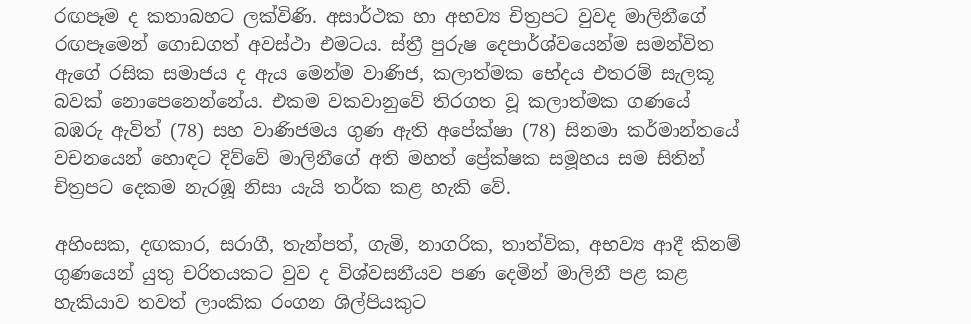රඟපෑම ද කතාබහට ලක්විණි. අසාර්ථක හා අභව්‍ය චිත්‍රපට වුවද මාලිනීගේ රඟපෑමෙන් ගොඩගත් අවස්ථා එමටය. ස්ත්‍රී පුරුෂ දෙපාර්ශ්වයෙන්ම සමන්විත ඇගේ රසික සමාජය ද ඇය මෙන්ම වාණිජ, කලාත්මක භේදය එතරම් සැලකූ බවක් නොපෙනෙන්නේය. එකම වකවානුවේ තිරගත වූ කලාත්මක ගණයේ බඹරු ඇවිත් (78) සහ වාණිජමය ගුණ ඇති අපේක්ෂා (78) සිනමා කර්මාන්තයේ වචනයෙන් හොඳට දිව්වේ මාලිනීගේ අති මහත් ප්‍රේක්ෂක සමූහය සම සිතින් චිත්‍රපට දෙකම නැරඹූ නිසා යැයි තර්ක කළ හැකි වේ.

අහිංසක, දඟකාර, සරාගී, තැන්පත්, ගැමි, නාගරික, තාත්වික, අභව්‍ය ආදී කිනම් ගුණයෙන් යුතු චරිතයකට වුව ද විශ්වසනීයව පණ දෙමින් මාලිනී පළ කළ හැකියාව තවත් ලාංකික රංගන ශිල්පියකුට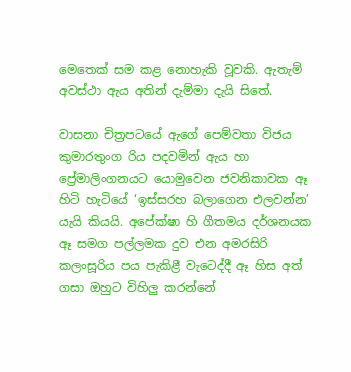මෙතෙක් සම කළ නොහැකි වූවකි. ඇතැම් අවස්ථා ඇය අතින් දැම්මා දැයි සිතේ.

වාසනා චිත්‍රපටයේ ඇගේ පෙම්වතා විජය කුමාරතුංග රිය පදවමින් ඇය හා ප්‍රේමාලිංගනයට යොමුවෙන ජවනිකාවක ඈ හිටි හැටියේ ‘ඉස්සරහ බලාගෙන එලවන්න’ යැයි කියයි. අපේක්ෂා හි ගීතමය දර්ශනයක ඈ සමග පල්ලමක දුව එන අමරසිරි කලංසූරිය පය පැකිළී වැටෙද්දී ඈ හිස අත් ගසා ඔහුට විහිලු කරන්නේ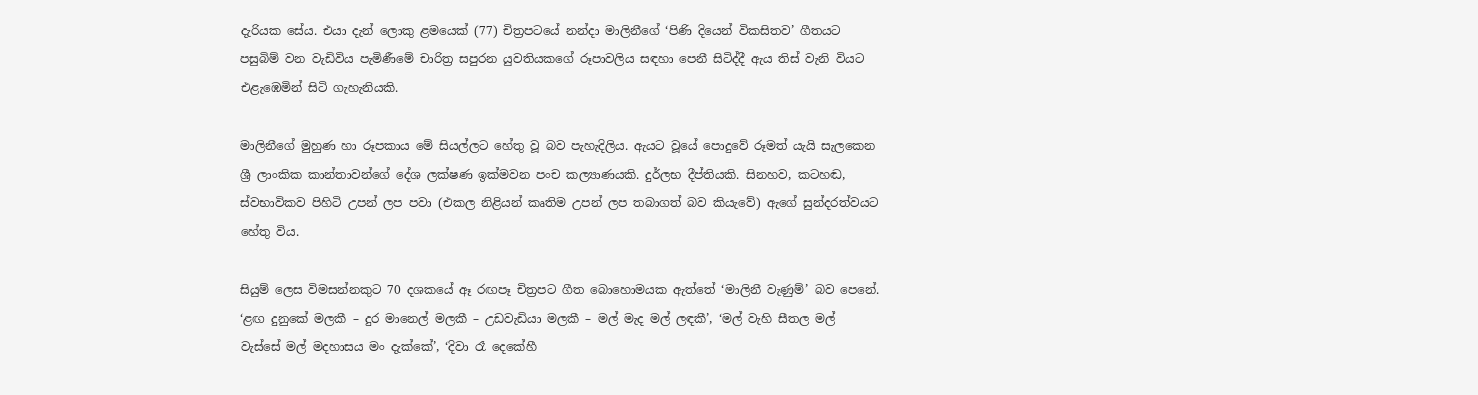දැරියක සේය. එයා දැන් ලොකු ළමයෙක් (77) චිත්‍රපටයේ නන්දා මාලිනීගේ ‘පිණි දියෙන් විකසිතව’ ගීතයට පසුබිම් වන වැඩිවිය පැමිණීමේ චාරිත්‍ර සපුරන යුවතියකගේ රූපාවලිය සඳහා පෙනී සිටිද්දී ඇය තිස් වැනි වියට එළැඹෙමින් සිටි ගැහැනියකි.

මාලිනීගේ මුහුණ හා රූපකාය මේ සියල්ලට හේතු වූ බව පැහැදිලිය. ඇයට වූයේ පොදුවේ රූමත් යැයි සැලකෙන ශ්‍රී ලාංකික කාන්තාවන්ගේ දේශ ලක්ෂණ ඉක්මවන පංච කල්‍යාණයකි. දුර්ලභ දීප්තියකි. සිනහව, කටහඬ, ස්වභාවිකව පිහිටි උපන් ලප පවා (එකල නිළියන් කෘතිම උපන් ලප තබාගත් බව කියැවේ) ඇගේ සුන්දරත්වයට හේතු විය.

සියුම් ලෙස විමසන්නකුට 70 දශකයේ ඈ රඟපෑ චිත්‍රපට ගීත බොහොමයක ඇත්තේ ‘මාලිනී වැණුම්’ බව පෙනේ. ‘ළඟ දුනුකේ මලකී – දුර මානෙල් මලකී – උඩවැඩියා මලකී – මල් මැද මල් ලඳකී’, ‘මල් වැහි සීතල මල් වැස්සේ මල් මදහාසය මං දැක්කේ’, ‘දිවා රෑ දෙකේහී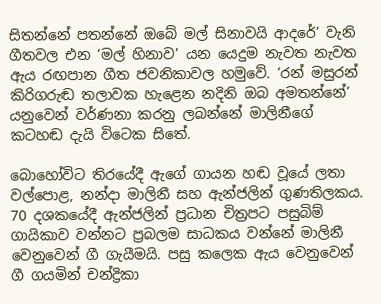සිතන්නේ පතන්නේ ඔබේ මල් සිනාවයි ආදරේ’ වැනි ගීතවල එන ‘මල් හිනාව’ යන යෙදුම නැවත නැවත ඇය රඟපාන ගීත ජවනිකාවල හමුවේ. ‘රන් මසුරන් කිරිගරුඬ තලාවක හැළෙන නදිනි ඔබ අමතන්නේ’ යනුවෙන් වර්ණනා කරනු ලබන්නේ මාලිනීගේ කටහඬ දැයි විටෙක සිතේ.

බොහෝවිට තිරයේදී ඇගේ ගායන හඬ වූයේ ලතා වල්පොළ, නන්දා මාලිනී සහ ඇන්ජලින් ගුණතිලකය. 70 දශකයේදී ඇන්ජලින් ප්‍රධාන චිත්‍රපට පසුබිම් ගායිකාව වන්නට ප්‍රබලම සාධකය වන්නේ මාලිනී වෙනුවෙන් ගී ගැයීමයි. පසු කලෙක ඇය වෙනුවෙන් ගී ගයමින් චන්ද්‍රිකා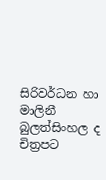සිරිවර්ධන හා මාලිනී බුලත්සිංහල ද චිත්‍රපට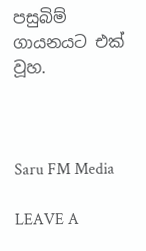පසුබිම් ගායනයට එක් වූහ.



Saru FM Media

LEAVE A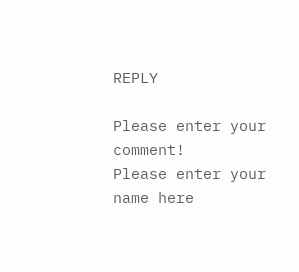REPLY

Please enter your comment!
Please enter your name here